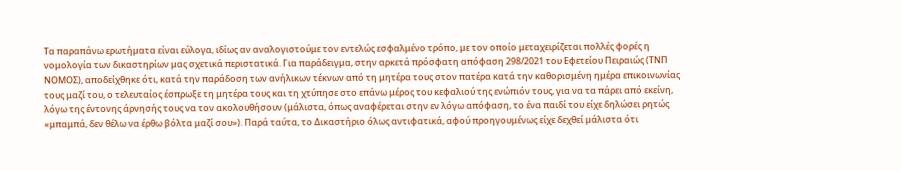Τα παραπάνω ερωτήματα είναι εύλογα, ιδίως αν αναλογιστούμε τον εντελώς εσφαλμένο τρόπο, με τον οποίο μεταχειρίζεται πολλές φορές η νομολογία των δικαστηρίων μας σχετικά περιστατικά. Για παράδειγμα, στην αρκετά πρόσφατη απόφαση 298/2021 του Εφετείου Πειραιώς (ΤΝΠ ΝΟΜΟΣ), αποδείχθηκε ότι, κατά την παράδοση των ανήλικων τέκνων από τη μητέρα τους στον πατέρα κατά την καθορισμένη ημέρα επικοινωνίας τους μαζί του, ο τελευταίος έσπρωξε τη μητέρα τους και τη χτύπησε στο επάνω μέρος του κεφαλιού της ενώπιόν τους, για να τα πάρει από εκείνη, λόγω της έντονης άρνησής τους να τον ακολουθήσουν (μάλιστα, όπως αναφέρεται στην εν λόγω απόφαση, το ένα παιδί του είχε δηλώσει ρητώς «μπαμπά, δεν θέλω να έρθω βόλτα μαζί σου»). Παρά ταύτα, το Δικαστήριο όλως αντιφατικά, αφού προηγουμένως είχε δεχθεί μάλιστα ότι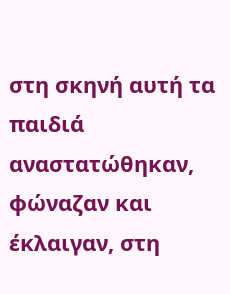στη σκηνή αυτή τα παιδιά αναστατώθηκαν, φώναζαν και έκλαιγαν, στη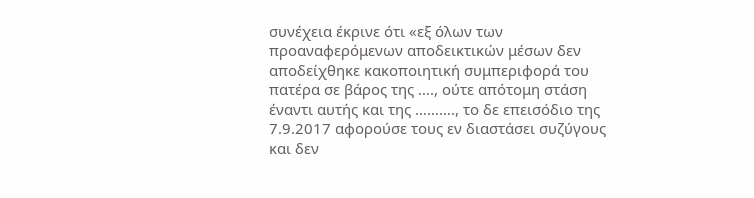συνέχεια έκρινε ότι «εξ όλων των προαναφερόμενων αποδεικτικών μέσων δεν αποδείχθηκε κακοποιητική συμπεριφορά του πατέρα σε βάρος της …., ούτε απότομη στάση έναντι αυτής και της ………., το δε επεισόδιο της 7.9.2017 αφορούσε τους εν διαστάσει συζύγους και δεν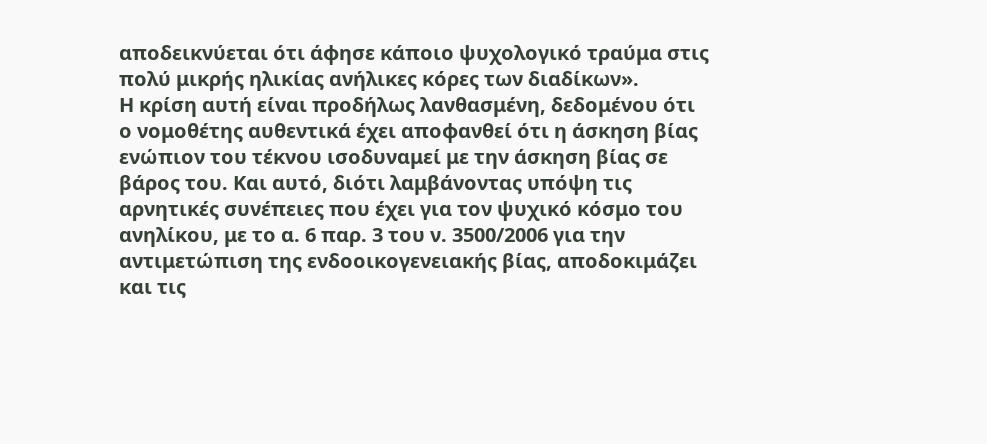αποδεικνύεται ότι άφησε κάποιο ψυχολογικό τραύμα στις πολύ μικρής ηλικίας ανήλικες κόρες των διαδίκων».
Η κρίση αυτή είναι προδήλως λανθασμένη, δεδομένου ότι ο νομοθέτης αυθεντικά έχει αποφανθεί ότι η άσκηση βίας ενώπιον του τέκνου ισοδυναμεί με την άσκηση βίας σε βάρος του. Και αυτό, διότι λαμβάνοντας υπόψη τις αρνητικές συνέπειες που έχει για τον ψυχικό κόσμο του ανηλίκου, με το α. 6 παρ. 3 του ν. 3500/2006 για την αντιμετώπιση της ενδοοικογενειακής βίας, αποδοκιμάζει και τις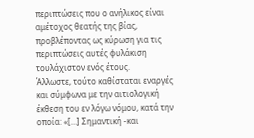περιπτώσεις που ο ανήλικος είναι αμέτοχος θεατής της βίας, προβλέποντας ως κύρωση για τις περιπτώσεις αυτές φυλάκιση τουλάχιστον ενός έτους.
Άλλωστε, τούτο καθίσταται εναργές και σύμφωνα με την αιτιολογική έκθεση του εν λόγω νόμου, κατά την οποία: «[…] Σημαντική -και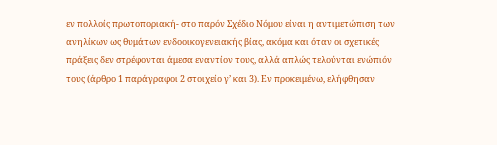εν πολλοίς πρωτοποριακή- στο παρόν Σχέδιο Νόμου είναι η αντιμετώπιση των ανηλίκων ως θυμάτων ενδοοικογενειακής βίας, ακόμα και όταν οι σχετικές πράξεις δεν στρέφονται άμεσα εναντίον τους, αλλά απλώς τελούνται ενώπιόν τους (άρθρο 1 παράγραφοι 2 στοιχείο γ’ και 3). Εν προκειμένω, ελήφθησαν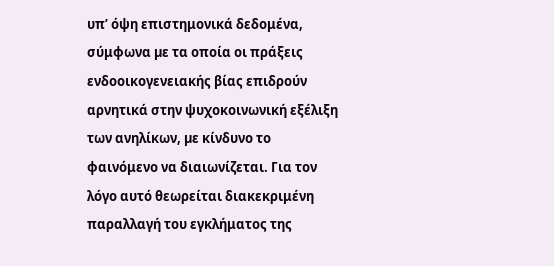υπ’ όψη επιστημονικά δεδομένα, σύμφωνα µε τα οποία οι πράξεις ενδοοικογενειακής βίας επιδρούν αρνητικά στην ψυχοκοινωνική εξέλιξη των ανηλίκων, µε κίνδυνο το φαινόμενο να διαιωνίζεται. Για τον λόγο αυτό θεωρείται διακεκριμένη παραλλαγή του εγκλήματος της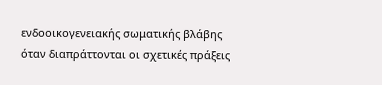ενδοοικογενειακής σωματικής βλάβης όταν διαπράττονται οι σχετικές πράξεις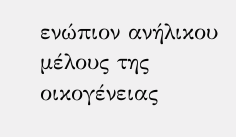ενώπιον ανήλικου µέλους της οικογένειας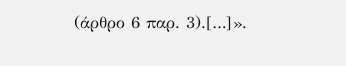(άρθρο 6 παρ. 3).[…]».